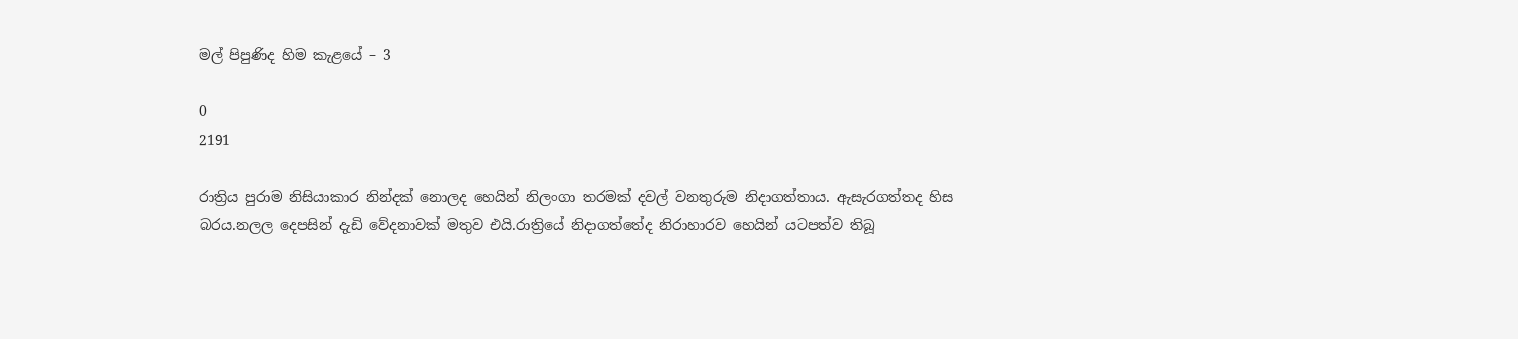මල් පිපුණිද හිම කැළයේ – 3

0
2191

රාත්‍රිය පුරාම නිසියාකාර නින්දක් නොලද හෙයින් නිලංගා තරමක් දවල් වනතුරුම නිදාගත්තාය. ඇසැරගත්තද හිස බරය.නලල දෙපසින් දැඩි වේදනාවක් මතුව එයි.රාත්‍රියේ නිදාගත්තේද නිරාහාරව හෙයින් යටපත්ව තිබූ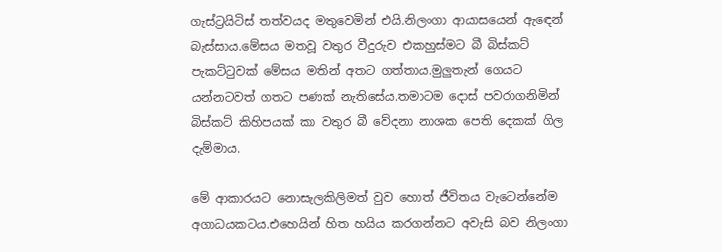ගැස්ට්‍රයිටිස් තත්වයද මතුවෙමින් එයි.නිලංගා ආයාසයෙන් ඇඳෙන් බැස්සාය.මේසය මතවූ වතුර වීදුරුව එකහුස්මට බී බිස්කට් පැකට්ටුවක් මේසය මතින් අතට ගත්තාය.මුලුතැන් ගෙයට යන්නටවත් ගතට පණක් නැතිසේය.තමාටම දොස් පවරාගනිමින් බිස්කට් කිහිපයක් කා වතුර බී වේදනා නාශක පෙති දෙකක් ගිල දැම්මාය.

මේ ආකාරයට නොසැලකිලිමත් වුව හොත් ජීවිතය වැටෙන්නේම අගාධයකටය.එහෙයින් හිත හයිය කරගන්නට අවැසි බව නිලංගා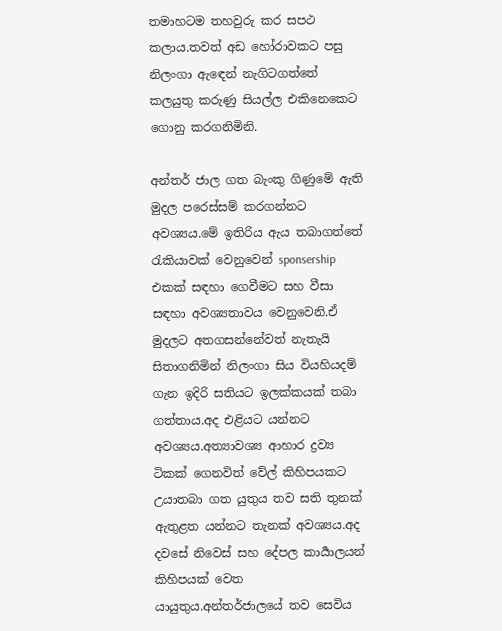තමාහටම තහවුරු කර සපථ කලාය.තවත් අඩ හෝරාවකට පසු නිලංගා ඇඳෙන් නැගිටගත්තේ කලයුතු කරුණු සියල්ල එකිනෙකෙට ගොනු කරගනිමිනි.

අන්තර් ජාල ගත බැංකු ගිණුමේ ඇති මුදල පරෙස්සම් කරගන්නට අවශ්‍යය.මේ ඉතිරිය ඇය තබාගත්තේ රැකියාවක් වෙනුවෙන් sponsership එකක් සඳහා ගෙවීමට සහ වීසා සඳහා අවශ්‍යතාවය වෙනුවෙනි.ඒ මුදලට අතගසන්නේවත් නැතැයි සිතාගනිමින් නිලංගා සිය වියහියදම් ගැන ඉදිරි සතියට ඉලක්කයක් තබා ගත්තාය.අද එළියට යන්නට අවශ්‍යය.අත්‍යාවශ්‍ය ආහාර ද්‍රව්‍ය ටිකක් ගෙනවිත් වේල් කිහිපයකට උයාතබා ගත යුතුය තව සති තුනක් ඇතුළත යන්නට තැනක් අවශ්‍යය.අද දවසේ නිවෙස් සහ දේපල කාර්‍යාලයන් කිහිපයක් වෙත යායුතුය.අන්තර්ජාලයේ තව සෙවිය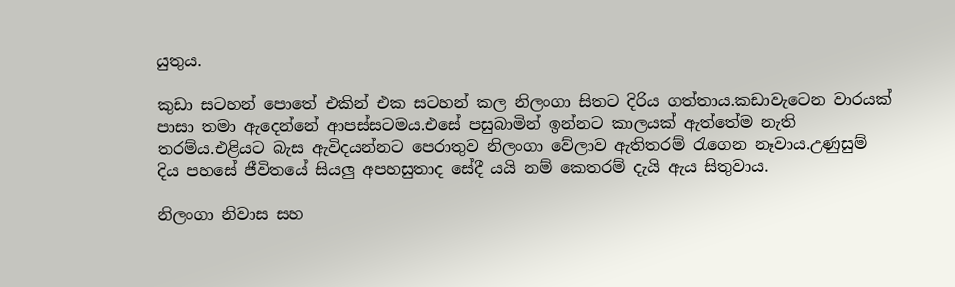යුතුය.

කුඩා සටහන් පොතේ එකින් එක සටහන් කල නිලංගා සිතට දිරිය ගත්තාය.කඩාවැටෙන වාරයක් පාසා තමා ඇදෙන්නේ ආපස්සටමය.එසේ පසුබාමින් ඉන්නට කාලයක් ඇත්තේම නැති තරම්ය.එළියට බැස ඇවිදයන්නට පෙරාතුව නිලංගා වේලාව ඇතිතරම් රැගෙන නෑවාය.උණුසුම් දිය පහසේ ජීවිතයේ සියලු අපහසුතාද සේදී යයි නම් කෙතරම් දැයි ඇය සිතුවාය.

නිලංගා නිවාස සහ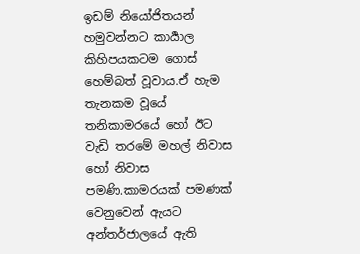ඉඩම් නියෝජිතයන් හමුවන්නට කාර්‍යාල කිහිපයකටම ගොස් හෙම්බත් වූවාය.ඒ හැම තැනකම වූයේ තනිකාමරයේ හෝ ඊට වැඩි තරමේ මහල් නිවාස හෝ නිවාස පමණි.කාමරයක් පමණක් වෙනුවෙන් ඇයට අන්තර්ජාලයේ ඇති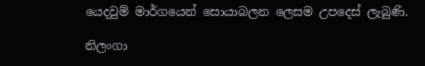යෙදවුම් මාර්ගයෙන් සොයාබලන ලෙසම උපදෙස් ලැබුණි.

නිලංගා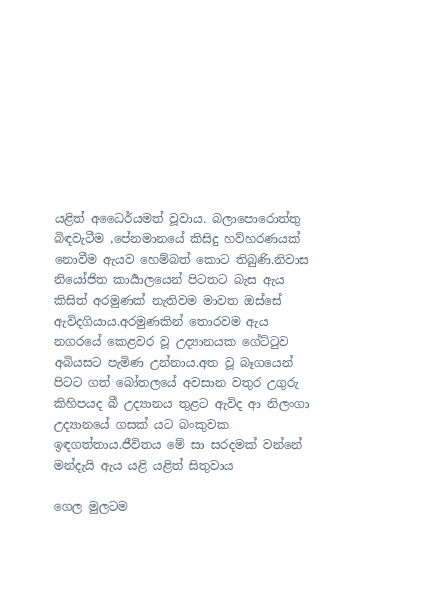යළිත් අධෛර්යමත් වූවාය. බලාපොරොත්තු බිඳවැටීම ,පේනමානයේ කිසිදු හව්හරණයක් නොවීම ඇයව හෙම්බත් කොට තිබුණි.නිවාස නියෝජිත කාර්‍යාලයෙන් පිටතට බැස ඇය කිසිත් අරමුණක් නැතිවම මාවත ඔස්සේ ඇවිදගියාය.අරමුණකින් තොරවම ඇය නගරයේ කෙළවර වූ උද්‍යානයක ගේට්ටුව අබියසට පැමිණ උන්නාය.අත වූ බෑගයෙන් පිටට ගත් බෝතලයේ අවසාන වතුර උගුරු කිහිපයද බී උද්‍යානය තුළට ඇවිද ආ නිලංගා උද්‍යානයේ ගසක් යට බංකුවක ඉඳගත්තාය.ජීවිතය මේ සා සරදමක් වන්නේ මන්දැයි ඇය යළි යළිත් සිතුවාය

ගෙල මුලටම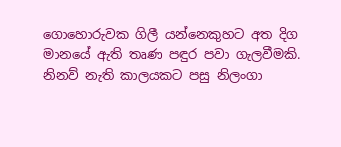ගොහොරුවක ගිලී යන්නෙකුහට අත දිග මානයේ ඇති තෘණ පඳුර පවා ගැලවීමකි. නිනව් නැති කාලයකට පසු නිලංගා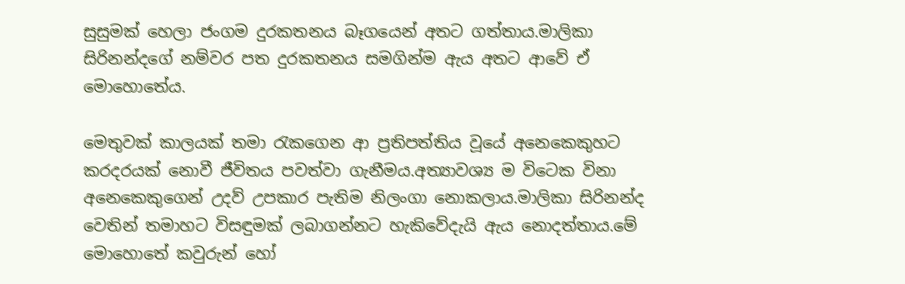සුසුමක් හෙලා ජංගම දුරකතනය බෑගයෙන් අතට ගත්තාය.මාලිකා සිරිනන්දගේ නම්වර පත දුරකතනය සමගින්ම ඇය අතට ආවේ ඒ මොහොතේය.

මෙතුවක් කාලයක් තමා රැකගෙන ආ ප්‍රතිපත්තිය වූයේ අනෙකෙකුහට කරදරයක් නොවී ජීවිතය පවත්වා ගැනීමය.අත්‍යාවශ්‍ය ම විටෙක විනා අනෙකෙකුගෙන් උදව් උපකාර පැතිම නිලංගා නොකලාය.මාලිකා සිරිනන්ද වෙතින් තමාහට විසඳුමක් ලබාගන්නට හැකිවේදැයි ඇය නොදත්තාය.මේ මොහොතේ කවුරුන් හෝ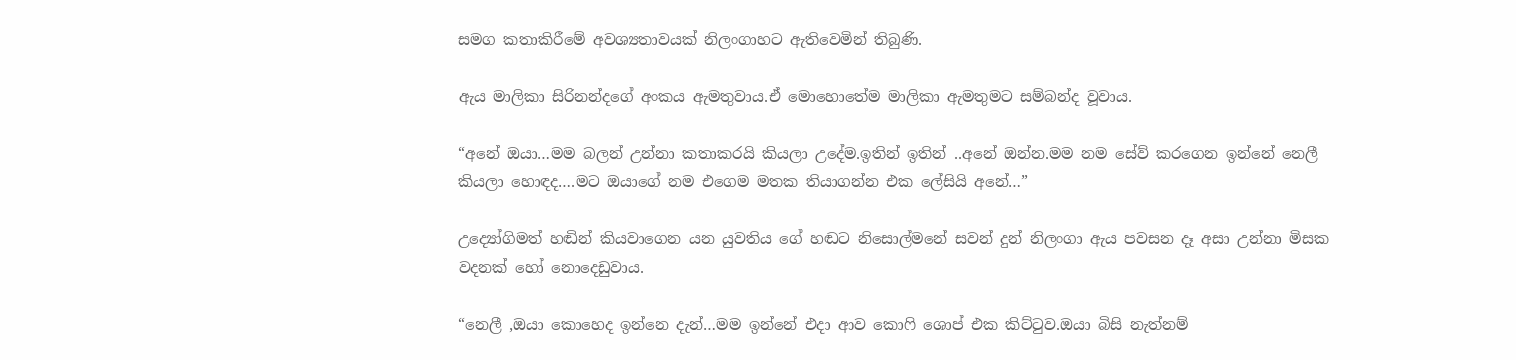සමග කතාකිරීමේ අවශ්‍යතාවයක් නිලංගාහට ඇතිවෙමින් තිබුණි.

ඇය මාලිකා සිරිනන්දගේ අංකය ඇමතුවාය.ඒ මොහොතේම මාලිකා ඇමතුමට සම්බන්ද වූවාය.

“අනේ ඔයා…මම බලන් උන්නා කතාකරයි කියලා උදේම.ඉතින් ඉතින් ..අනේ ඔන්න.මම නම සේව් කරගෙන ඉන්නේ නෙලී කියලා හොඳද….මට ඔයාගේ නම එගෙම මතක තියාගන්න එක ලේසියි අනේ…”

උද්‍යෝගිමත් හඬින් කියවාගෙන යන යුවතිය ගේ හඬට නිසොල්මනේ සවන් දුන් නිලංගා ඇය පවසන දෑ අසා උන්නා මිසක වදනක් හෝ නොදෙඩුවාය.

“නෙලී ,ඔයා කොහෙද ඉන්නෙ දැන්…මම ඉන්නේ එදා ආව කොෆි ශොප් එක කිට්ටුව.ඔයා බිසි නැත්නම්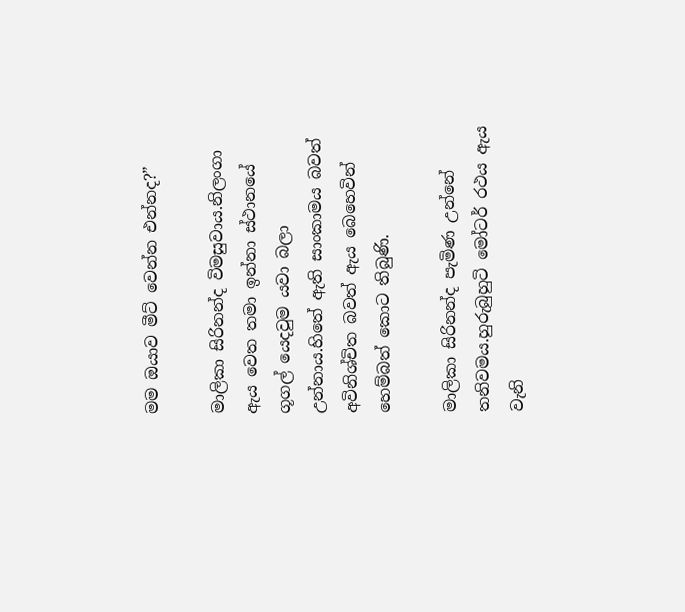මම ඔයාව මීට් වෙන්න එන්නද?”

මාලිකා සිරිනන්ද විමසුවාය.නිලංගා ඇය වෙත තමා ඉන්නා ස්ථානයේ ගූගල් යෙදවුම යවා බලා උන්නාය.හිතේ ඇති සාංකාමය බවත් අවිනිශ්චිත බවත් ඇය බෙහෙවින් හෙම්බත් කොට තිබුණි.

මාලිකා සිරිනන්ද පැමිණ උන්නේ තනිවමය.හුරුබුහුටි මෝටර් රථය ඇය වැනි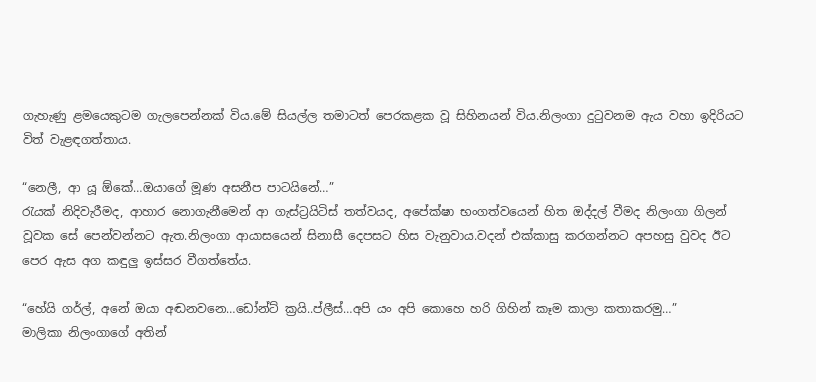ගැහැණු ළමයෙකුටම ගැලපෙන්නක් විය.මේ සියල්ල තමාටත් පෙරකළක වූ සිහිනයන්‍ විය.නිලංගා දුටුවනම ඇය වහා ඉදිරියට විත් වැළඳගත්තාය.

“නෙලී, ආ යූ ඕකේ…ඔයාගේ මූණ අසනීප පාටයිනේ…”
රැයක් නිදිවැරීමද, ආහාර නොගැනීමෙන් ආ ගැස්ට්‍රයිටිස් තත්වයද, අපේක්ෂා භංගත්වයෙන් හිත ඔද්දල් වීමද නිලංගා ගිලන් වූවක සේ පෙන්වන්නට ඇත.නිලංගා ආයාසයෙන් සිනාසී දෙපසට හිස වැනුවාය.වදන් එක්කාසු කරගන්නට අපහසු වුවද ඊට පෙර ඇස අග කඳුලු ඉස්සර වීගත්තේය.

“හේයි ගර්ල්, අනේ ඔයා අඬනවනෙ…ඩෝන්ට් ක්‍රයි..ප්ලීස්…අපි යං අපි කොහෙ හරි ගිහින් කෑම කාලා කතාකරමු…”
මාලිකා නිලංගාගේ අතින්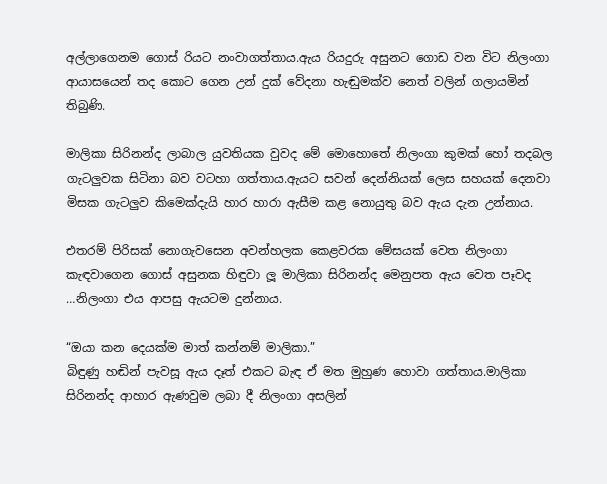අල්ලාගෙනම ගොස් රියට නංවාගත්තාය.ඇය රියදුරු අසුනට ගොඩ වන විට නිලංගා ආයාසයෙන් තද කොට ගෙන උන් දුක් වේදනා හැඬුමක්ව නෙත් වලින් ගලායමින් තිබුණි.

මාලිකා සිරිනන්ද ලාබාල යුවතියක වුවද මේ මොහොතේ නිලංගා කුමක් හෝ තදබල ගැටලුවක සිටිනා බව වටහා ගත්තාය.ඇයට සවන් දෙන්නියක් ලෙස සහයක් දෙනවා මිසක ගැටලුව කිමෙක්දැයි හාර හාරා ඇසීම කළ නොයුතු බව ඇය දැන උන්නාය.

එතරම් පිරිසක් නොගැවසෙන අවන්හලක කෙළවරක මේසයක් වෙත නිලංගා කැඳවාගෙන ගොස් අසුනක හිඳුවා ලූ මාලිකා සිරිනන්ද මෙනුපත ඇය වෙත පෑවද …නිලංගා එය ආපසු ඇයටම දුන්නාය.

“ඔයා කන දෙයක්ම මාත් කන්නම් මාලිකා.”
බිඳුණු හඬින් පැවසූ ඇය දෑත් එකට බැඳ ඒ මත මුහුණ හොවා ගත්තාය.මාලිකා සිරිනන්ද ආහාර ඇණවුම ලබා දී නිලංගා අසලින්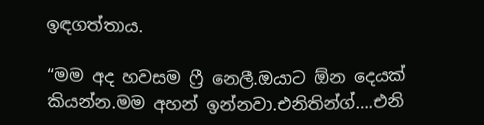ඉඳගත්තාය.

“මම අද හවසම ෆ්‍රී නෙලී.ඔයාට ඕන දෙයක් කියන්න.මම අහන් ඉන්නවා.එනිතින්ග්….එනි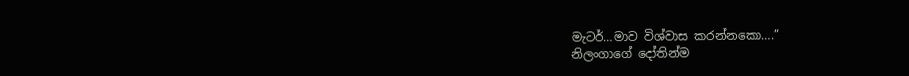මැටර්…මාව විශ්වාස කරන්නකො….”
නිලංගාගේ දෝතින්ම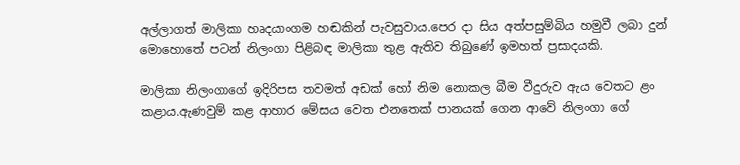අල්ලාගත් මාලිකා හෘදයාංගම හඬකින් පැවසුවාය.පෙර දා සිය අත්පසුම්බිය හමුවී ලබා දුන් මොහොතේ පටන් නිලංගා පිළිබඳ මාලිකා තුළ ඇතිව තිබුණේ ඉමහත් ප්‍රසාදයකි.

මාලිකා නිලංගාගේ ඉදිරිපස තවමත් අඩක් හෝ නිම නොකල බීම වීදුරුව ඇය වෙතට ළං කළාය.ඇණවුම් කළ ආහාර මේසය වෙත එනතෙක් පානයක් ගෙන ආවේ නිලංගා ගේ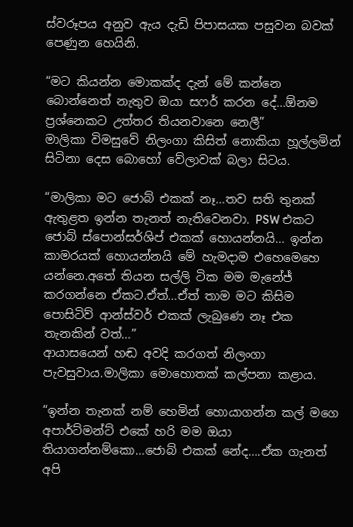ස්වරූපය අනුව ඇය දැඩි පිපාසයක පසුවන බවක් පෙණුන හෙයිනි.

“මට කියන්න මොකක්ද දැන් මේ කන්නෙ බොන්නෙත් නැතුව ඔයා සෆර් කරන දේ…ඕනම ප්‍රශ්නෙකට උත්තර තියනවානෙ නෙලී”
මාලිකා විමසුවේ නිලංගා කිසිත් නොකියා හූල්ලමින් සිටිනා දෙස බොහෝ වේලාවක් බලා සිටය.

“මාලිකා මට ජොබ් එකක් නෑ…තව සති තුනක් ඇතුළත ඉන්න තැනත් නැතිවෙනවා. PSW එකට ජොබ් ස්පොන්සර්ශිප් එකක් හොයන්නයි… ඉන්න කාමරයක් හොයන්නයි මේ හැමදාම එහෙමෙහෙ යන්නෙ.අතේ තියන සල්ලි ටික මම මැනේජ් කරගන්නෙ ඒකට.ඒත්…ඒත් තාම මට කිසිම පොසිටිව් ආන්ස්වර් එකක් ලැබුණෙ නෑ එක තැනකින් වත්…”
ආයාසයෙන් හඬ අවදි කරගත් නිලංගා පැවසුවාය.මාලිකා මොහොතක් කල්පනා කළාය.

“ඉන්න තැනක් නම් හෙමින් හොයාගන්න කල් මගෙ අපාර්ට්මන්ට් එකේ හරි මම ඔයා තියාගන්නම්කො…ජොබ් එකක් නේද….ඒක ගැනත් අපි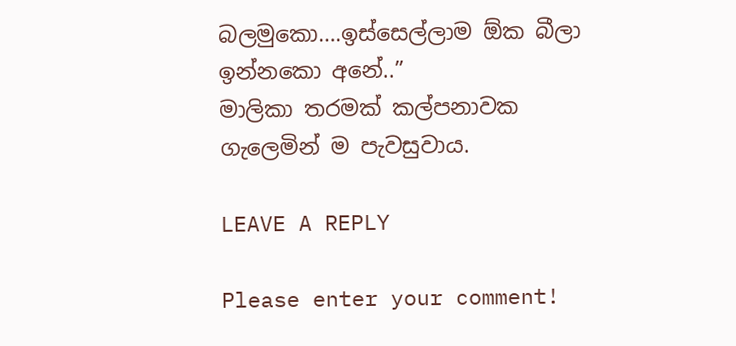බලමුකො….ඉස්සෙල්ලාම ඕක බීලා ඉන්නකො අනේ..”
මාලිකා තරමක් කල්පනාවක ගැලෙමින් ම පැවසුවාය.

LEAVE A REPLY

Please enter your comment!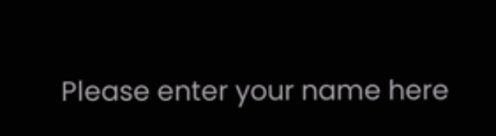Please enter your name here